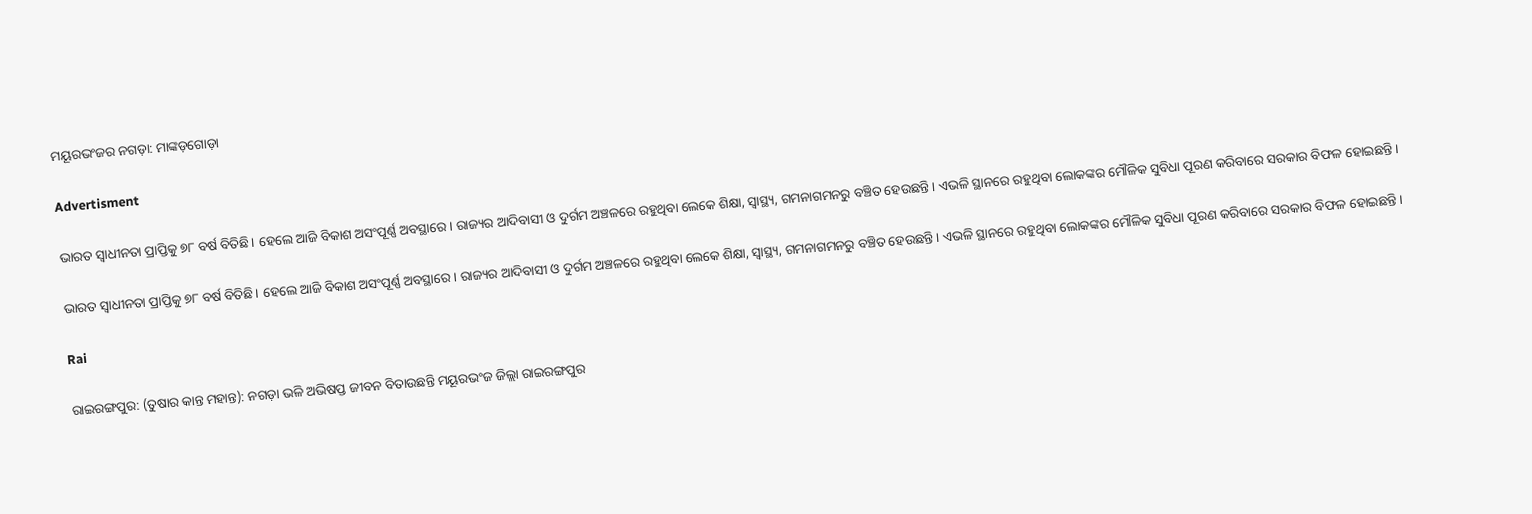ମୟୂରଭଂଜର ନଗଡ଼ା: ମାଙ୍କଡ଼ଗୋଡ଼ା

Advertisment

ଭାରତ ସ୍ବାଧୀନତା ପ୍ରାପ୍ତିକୁ ୭୮ ବର୍ଷ ବିତିଛି। ହେଲେ ଆଜି ବିକାଶ ଅସଂପୂର୍ଣ୍ଣ ଅବସ୍ଥାରେ। ରାଜ୍ୟର ଆଦିବାସୀ ଓ ଦୁର୍ଗମ ଅଞ୍ଚଳରେ ରହୁଥିବା ଲେକେ ଶିକ୍ଷା, ସ୍ବାସ୍ଥ୍ୟ, ଗମନାଗମନରୁ ବଞ୍ଚିତ ହେଉଛନ୍ତି। ଏଭଳି ସ୍ଥାନରେ ରହୁଥିବା ଲୋକଙ୍କର ମୌଳିକ ସୁବିଧା ପୂରଣ କରିବାରେ ସରକାର ବିଫଳ ହୋଇଛନ୍ତି।

ଭାରତ ସ୍ବାଧୀନତା ପ୍ରାପ୍ତିକୁ ୭୮ ବର୍ଷ ବିତିଛି। ହେଲେ ଆଜି ବିକାଶ ଅସଂପୂର୍ଣ୍ଣ ଅବସ୍ଥାରେ। ରାଜ୍ୟର ଆଦିବାସୀ ଓ ଦୁର୍ଗମ ଅଞ୍ଚଳରେ ରହୁଥିବା ଲେକେ ଶିକ୍ଷା, ସ୍ବାସ୍ଥ୍ୟ, ଗମନାଗମନରୁ ବଞ୍ଚିତ ହେଉଛନ୍ତି। ଏଭଳି ସ୍ଥାନରେ ରହୁଥିବା ଲୋକଙ୍କର ମୌଳିକ ସୁବିଧା ପୂରଣ କରିବାରେ ସରକାର ବିଫଳ ହୋଇଛନ୍ତି।

Rai

ରାଇରଙ୍ଗପୁର: (ତୁଷାର କାନ୍ତ ମହାନ୍ତ): ନଗଡ଼ା ଭଳି ଅଭିଷପ୍ତ ଜୀବନ ବିତାଉଛନ୍ତି ମୟୂରଭଂଜ ଜିଲ୍ଲା ରାଇରଙ୍ଗପୁର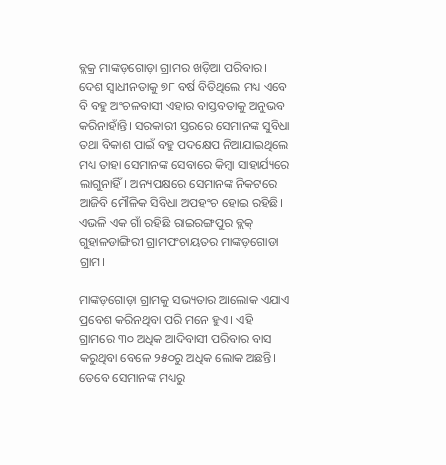ବ୍ଲକ୍ର ମାଙ୍କଡ଼ଗୋଡ଼ା ଗ୍ରାମର ଖଡ଼ିଆ ପରିବାର। ଦେଶ ସ୍ୱାଧୀନତାକୁ ୭୮ ବର୍ଷ ବିତିଥିଲେ ମଧ୍ୟ ଏବେ ବି ବହୁ ଅଂଚଳବାସୀ ଏହାର ବାସ୍ତବତାକୁ ଅନୁଭବ କରିନାହାଁନ୍ତି। ସରକାରୀ ସ୍ତରରେ ସେମାନଙ୍କ ସୁବିଧା ତଥା ବିକାଶ ପାଇଁ ବହୁ ପଦକ୍ଷେପ ନିଆଯାଇଥିଲେ ମଧ୍ୟ ତାହା ସେମାନଙ୍କ ସେବାରେ କିମ୍ବା ସାହାର୍ଯ୍ୟରେ ଲାଗୁନାହିଁ। ଅନ୍ୟପକ୍ଷରେ ସେମାନଙ୍କ ନିକଟରେ ଆଜିବି ମୌଳିକ ସିବିଧା ଅପହଂଚ ହୋଇ ରହିଛି। ଏଭଳି ଏକ ଗାଁ ରହିଛି ରାଇରଙ୍ଗପୁର ବ୍ଲକ୍ ଗୁହାଳଡାଙ୍ଗିରୀ ଗ୍ରାମପଂଚାୟତର ମାଙ୍କଡ଼ଗୋଡା ଗ୍ରାମ।

ମାଙ୍କଡ଼ଗୋଡ଼ା ଗ୍ରାମକୁ ସଭ୍ୟତାର ଆଲୋକ ଏଯାଏ ପ୍ରବେଶ କରିନଥିବା ପରି ମନେ ହୁଏ। ଏହି ଗ୍ରାମରେ ୩୦ ଅଧିକ ଆଦିବାସୀ ପରିବାର ବାସ କରୁଥିବା ବେଳେ ୨୫୦ରୁ ଅଧିକ ଲୋକ ଅଛନ୍ତି। ତେବେ ସେମାନଙ୍କ ମଧ୍ୟରୁ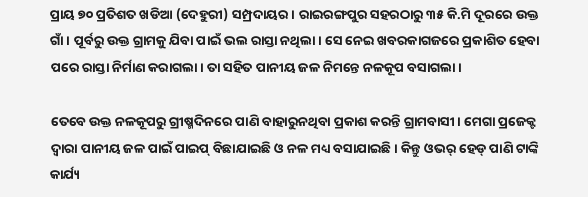ପ୍ରାୟ ୭୦ ପ୍ରତିଶତ ଖଡିଆ (ଦେହୁରୀ) ସମ୍ପ୍ରଦାୟର। ରାଇରଙ୍ଗପୁର ସହରଠାରୁ ୩୫ କି.ମି ଦୂରରେ ଉକ୍ତ ଗାଁ। ପୂର୍ବରୁ ଉକ୍ତ ଗ୍ରାମକୁ ଯିବା ପାଇଁ ଭଲ ରାସ୍ତା ନଥିଲା। ସେ ନେଇ ଖବରକାଗଜରେ ପ୍ରକାଶିତ ହେବା ପରେ ରାସ୍ତା ନିର୍ମାଣ କରାଗଲା। ତା ସହିତ ପାନୀୟ ଜଳ ନିମନ୍ତେ ନଳକୂପ ବସାଗଲା।

ତେବେ ଉକ୍ତ ନଳକୂପରୁ ଗ୍ରୀଷ୍ମଦିନରେ ପାଣି ବାହାରୁନଥିବା ପ୍ରକାଶ କରନ୍ତି ଗ୍ରାମବାସୀ। ମେଗା ପ୍ରଜେକ୍ଟ ଦ୍ୱାରା ପାନୀୟ ଜଳ ପାଇଁ ପାଇପ୍ ବିଛାଯାଇଛି ଓ ନଳ ମଧ୍ୟ ବସାଯାଇଛି। କିନ୍ତୁ ଓଭର୍ ହେଡ୍ ପାଣି ଟାଙ୍କି କାର୍ଯ୍ୟ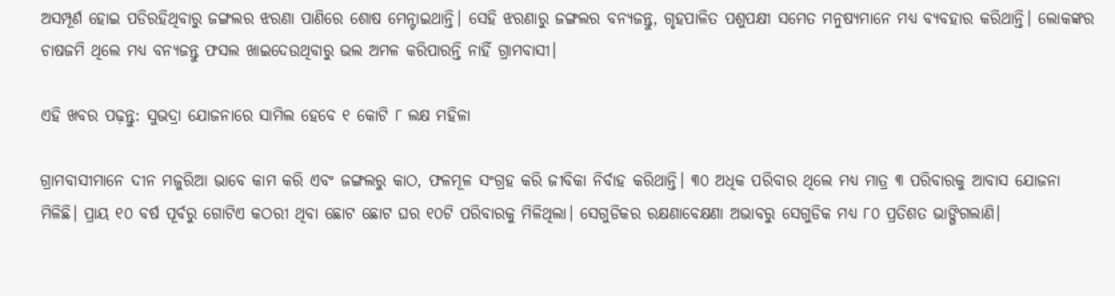ଅସମ୍ପୂର୍ଣ ହୋଇ ପଡିରହିଥିବାରୁ ଜଙ୍ଗଲର ଝରଣା ପାଣିରେ ଶୋଷ ମେନ୍ଟାଇଥାନ୍ତି। ସେହି ଝରଣାରୁ ଜଙ୍ଗଲର ବନ୍ୟଜନ୍ତୁ, ଗୃହପାଳିତ ପଶୁପକ୍ଷୀ ସମେତ ମନୁଷ୍ୟମାନେ ମଧ୍ୟ ବ୍ୟବହାର କରିଥାନ୍ତି। ଲୋକଙ୍କର ଚାଷଜମି ଥିଲେ ମଧ୍ୟ ବନ୍ୟଜନ୍ତୁ ଫସଲ ଖାଇଦେଉଥିବାରୁ ଭଲ ଅମଳ କରିପାରନ୍ତି ନାହିଁ ଗ୍ରାମବାସୀ।

ଏହି ଖବର ପଢ଼ନ୍ତୁ: ସୁଭଦ୍ରା ଯୋଜନାରେ ସାମିଲ ହେବେ ୧ କୋଟି ୮ ଲକ୍ଷ ମହିଳା

ଗ୍ରାମବାସୀମାନେ ଦୀନ ମଜୁରିଆ ଭାବେ କାମ କରି ଏବଂ ଜଙ୍ଗଲରୁ କାଠ, ଫଳମୂଳ ସଂଗ୍ରହ କରି ଜୀବିକା ନିର୍ବାହ କରିଥାନ୍ତି। ୩୦ ଅଧିକ ପରିବାର ଥିଲେ ମଧ୍ୟ ମାତ୍ର ୩ ପରିବାରକୁ ଆବାସ ଯୋଜନା ମିଳିଛି। ପ୍ରାୟ ୧୦ ବର୍ଷ ପୂର୍ବରୁ ଗୋଟିଏ କଠରୀ ଥିବା ଛୋଟ ଛୋଟ ଘର ୧୦ଟି ପରିବାରକୁ ମିଳିଥିଲା। ସେଗୁଡିକର ରକ୍ଷଣାବେକ୍ଷଣା ଅଭାବରୁ ସେଗୁଡିକ ମଧ୍ୟ ୮୦ ପ୍ରତିଶତ ଭାଙ୍ଗିଗଲାଣି।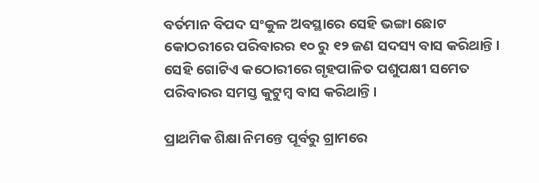ବର୍ତମାନ ବିପଦ ସଂକୁଳ ଅବସ୍ଥାରେ ସେହି ଭଙ୍ଗା ଛୋଟ କୋଠରୀରେ ପରିବାରର ୧୦ ରୁ ୧୨ ଜଣ ସଦସ୍ୟ ବାସ କରିଥାନ୍ତି। ସେହି ଗୋଟିଏ କଠୋରୀରେ ଗୃହପାଳିତ ପଶୁପକ୍ଷୀ ସମେତ ପରିବାରର ସମସ୍ତ କୁଟୁମ୍ବ ବାସ କରିଥାନ୍ତି।

ପ୍ରାଥମିକ ଶିକ୍ଷା ନିମନ୍ତେ ପୂର୍ବରୁ ଗ୍ରାମରେ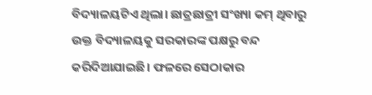ବିଦ୍ୟାଳୟଟିଏ ଥିଲା। ଛାତ୍ରଛାତ୍ରୀ ସଂଖ୍ୟା କମ୍ ଥିବାରୁ ଉକ୍ତ ବିଦ୍ୟାଳୟକୁ ସରକାରଙ୍କ ପକ୍ଷରୁ ବନ୍ଦ କରିଦିଆଯାଇଛି। ଫଳରେ ସେଠାକାର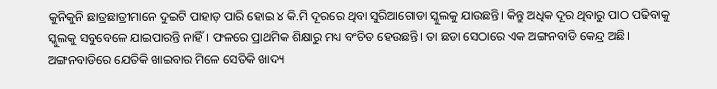କୁନିକୁନି ଛାତ୍ରଛାତ୍ରୀମାନେ ଦୁଇଟି ପାହାଡ଼ ପାରି ହୋଇ ୪ କି.ମି ଦୂରରେ ଥିବା ସୁରିଆଗୋଡା ସ୍କୁଲକୁ ଯାଉଛନ୍ତି। କିନ୍ତୁ ଅଧିକ ଦୂର ଥିବାରୁ ପାଠ ପଢିବାକୁ ସ୍କୁଲକୁ ସବୁବେଳେ ଯାଇପାରନ୍ତି ନାହିଁ। ଫଳରେ ପ୍ରାଥମିକ ଶିକ୍ଷାରୁ ମଧ୍ୟ ବଂଚିତ ହେଉଛନ୍ତି। ତା ଛଡା ସେଠାରେ ଏକ ଅଙ୍ଗନବାଡି କେନ୍ଦ୍ର ଅଛି। ଅଙ୍ଗନବାଡିରେ ଯେତିକି ଖାଇବାର ମିଳେ ସେତିକି ଖାଦ୍ୟ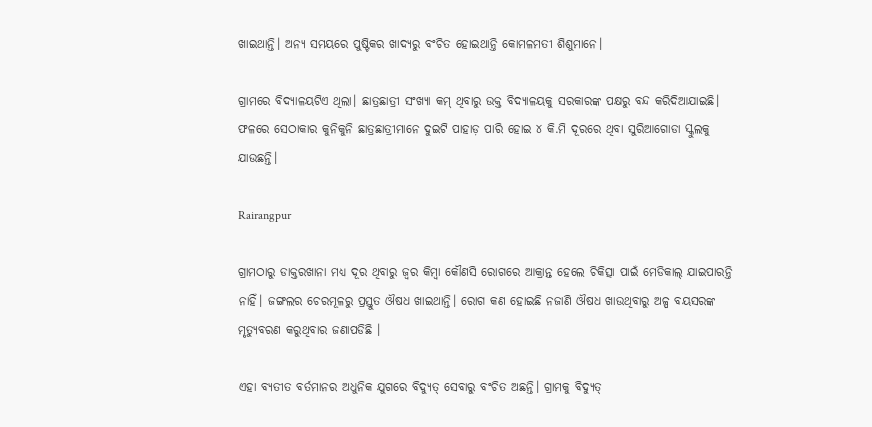ଖାଇଥାନ୍ତି। ଅନ୍ୟ ସମୟରେ ପୁଷ୍ଟିକର ଖାଦ୍ୟରୁ ବଂଚିତ ହୋଇଥାନ୍ତି କୋମଳମତୀ ଶିଶୁମାନେ।

ଗ୍ରାମରେ ବିଦ୍ୟାଳୟଟିଏ ଥିଲା। ଛାତ୍ରଛାତ୍ରୀ ସଂଖ୍ୟା କମ୍ ଥିବାରୁ ଉକ୍ତ ବିଦ୍ୟାଳୟକୁ ସରକାରଙ୍କ ପକ୍ଷରୁ ବନ୍ଦ କରିଦିଆଯାଇଛି। ଫଳରେ ସେଠାକାର କୁନିକୁନି ଛାତ୍ରଛାତ୍ରୀମାନେ ଦୁଇଟି ପାହାଡ଼ ପାରି ହୋଇ ୪ କି.ମି ଦୂରରେ ଥିବା ସୁରିଆଗୋଡା ସ୍କୁଲକୁ ଯାଉଛନ୍ତି।

Rairangpur

ଗ୍ରାମଠାରୁ ଡାକ୍ତରଖାନା ମଧ୍ୟ ଦୂର ଥିବାରୁ ଜ୍ୱର କିମ୍ବା କୌଣସି ରୋଗରେ ଆକ୍ରାନ୍ତ ହେଲେ ଚିକିତ୍ସା ପାଇଁ ମେଡିକାଲ୍ ଯାଇପାରନ୍ତି ନାହିଁ। ଜଙ୍ଗଲର ଚେରମୂଳରୁ ପ୍ରସ୍ତୁତ ଔଷଧ ଖାଇଥାନ୍ତି। ରୋଗ କଣ ହୋଇଛି ନଜାଣି ଔଷଧ ଖାଉଥିବାରୁ ଅଳ୍ପ ବୟସରଙ୍କ ମୃତ୍ୟୁବରଣ କରୁଥିବାର ଜଣାପଡିଛି ।

ଏହା ବ୍ୟତୀତ ବର୍ତମାନର ଅଧୁନିକ ଯୁଗରେ ବିଦ୍ୟୁତ୍ ସେବାରୁ ବଂଚିତ ଅଛନ୍ତି। ଗ୍ରାମକୁ ବିଦ୍ୟୁତ୍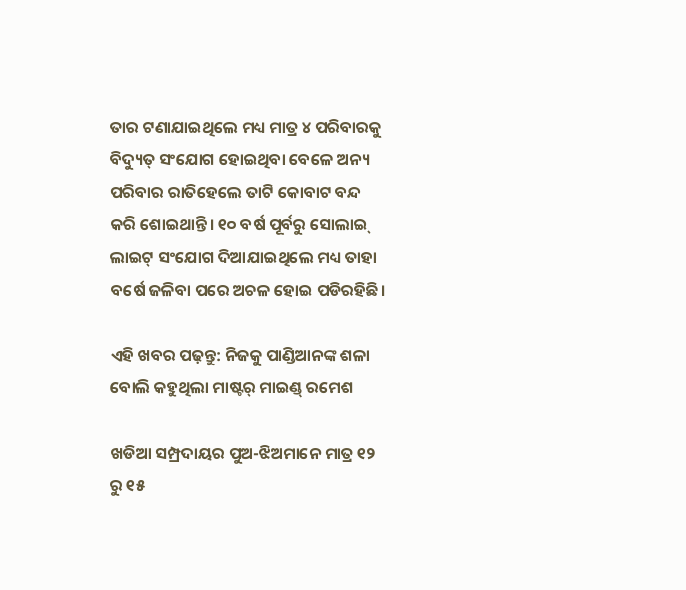ତାର ଟଣାଯାଇଥିଲେ ମଧ୍ୟ ମାତ୍ର ୪ ପରିବାରକୁ ବିଦ୍ୟୁତ୍ ସଂଯୋଗ ହୋଇଥିବା ବେଳେ ଅନ୍ୟ ପରିବାର ରାତିହେଲେ ତାଟି କୋବାଟ ବନ୍ଦ କରି ଶୋଇଥାନ୍ତି। ୧୦ ବର୍ଷ ପୂର୍ବରୁ ସୋଲାଇ୍ ଲାଇଟ୍ ସଂଯୋଗ ଦିଆଯାଇଥିଲେ ମଧ୍ୟ ତାହା ବର୍ଷେ ଜଳିବା ପରେ ଅଚଳ ହୋଇ ପଡିରହିଛି।

ଏହି ଖବର ପଢ଼ନ୍ତୁ: ନିଜକୁ ପାଣ୍ଡିଆନଙ୍କ ଶଳା ବୋଲି କହୁଥିଲା ମାଷ୍ଟର୍‌ ମାଇଣ୍ଡ୍‌ ରମେଶ

ଖଡିଆ ସମ୍ପ୍ରଦାୟର ପୁଅ-ଝିଅମାନେ ମାତ୍ର ୧୨ ରୁ ୧୫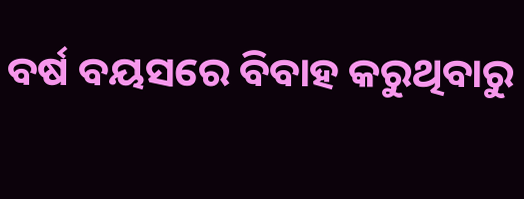ବର୍ଷ ବୟସରେ ବିବାହ କରୁଥିବାରୁ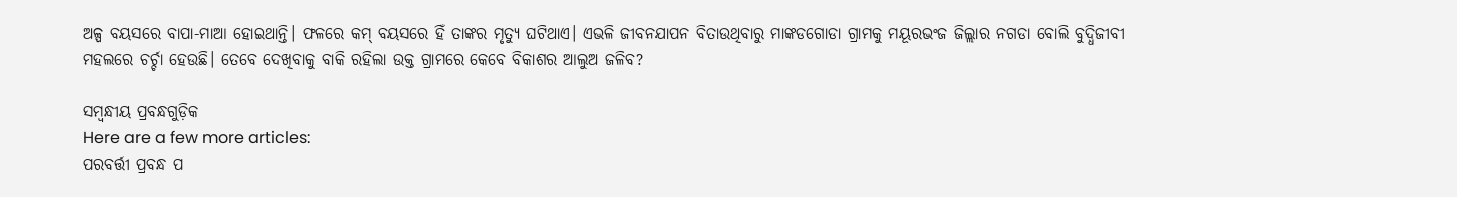ଅଳ୍ପ ବୟସରେ ବାପା-ମାଆ ହୋଇଥାନ୍ତି। ଫଳରେ କମ୍ ବୟସରେ ହିଁ ତାଙ୍କର ମୃତ୍ୟୁ ଘଟିଥାଏ। ଏଭଳି ଜୀବନଯାପନ ବିତାଉଥିବାରୁ ମାଙ୍କଡଗୋଡା ଗ୍ରାମକୁ ମୟୂରଭଂଜ ଜିଲ୍ଲାର ନଗଡା ବୋଲି ବୁଦ୍ଧିଜୀବୀ ମହଲରେ ଚର୍ଚ୍ଚା ହେଉଛି। ତେବେ ଦେଖିବାକୁ ବାକି ରହିଲା ଉକ୍ତ ଗ୍ରାମରେ କେବେ ବିକାଶର ଆଲୁଅ ଜଳିବ?

ସମ୍ବନ୍ଧୀୟ ପ୍ରବନ୍ଧଗୁଡ଼ିକ
Here are a few more articles:
ପରବର୍ତ୍ତୀ ପ୍ରବନ୍ଧ ପ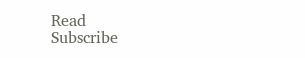Read
Subscribe